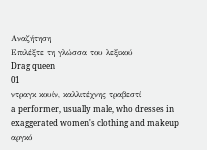Αναζήτηση
Επιλέξτε τη γλώσσα του λεξικού
Drag queen
01
ντραγκ κουίν, καλλιτέχνης τραβεστί
a performer, usually male, who dresses in exaggerated women's clothing and makeup
αργκό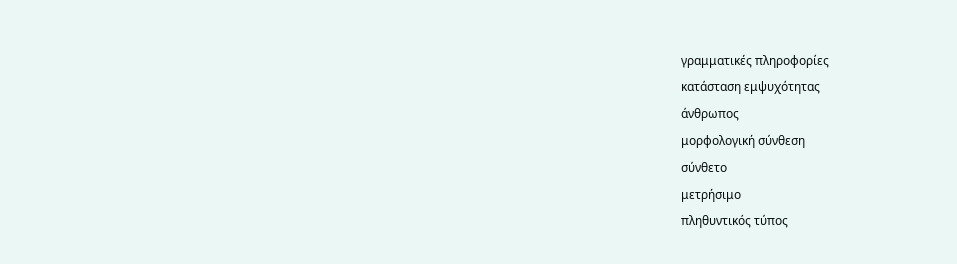γραμματικές πληροφορίες
κατάσταση εμψυχότητας
άνθρωπος
μορφολογική σύνθεση
σύνθετο
μετρήσιμο
πληθυντικός τύπος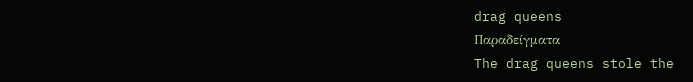drag queens
Παραδείγματα
The drag queens stole the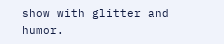show with glitter and humor.